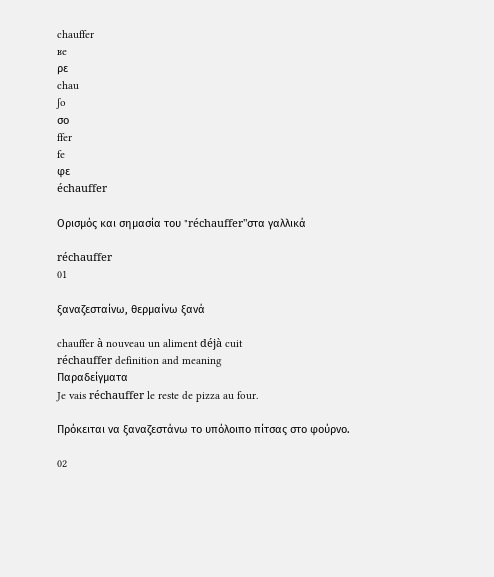chauffer
ʁe
ρε
chau
ʃo
σο
ffer
fe
φε
échauffer

Ορισμός και σημασία του "réchauffer"στα γαλλικά

réchauffer
01

ξαναζεσταίνω, θερμαίνω ξανά

chauffer à nouveau un aliment déjà cuit
réchauffer definition and meaning
Παραδείγματα
Je vais réchauffer le reste de pizza au four.

Πρόκειται να ξαναζεστάνω το υπόλοιπο πίτσας στο φούρνο.

02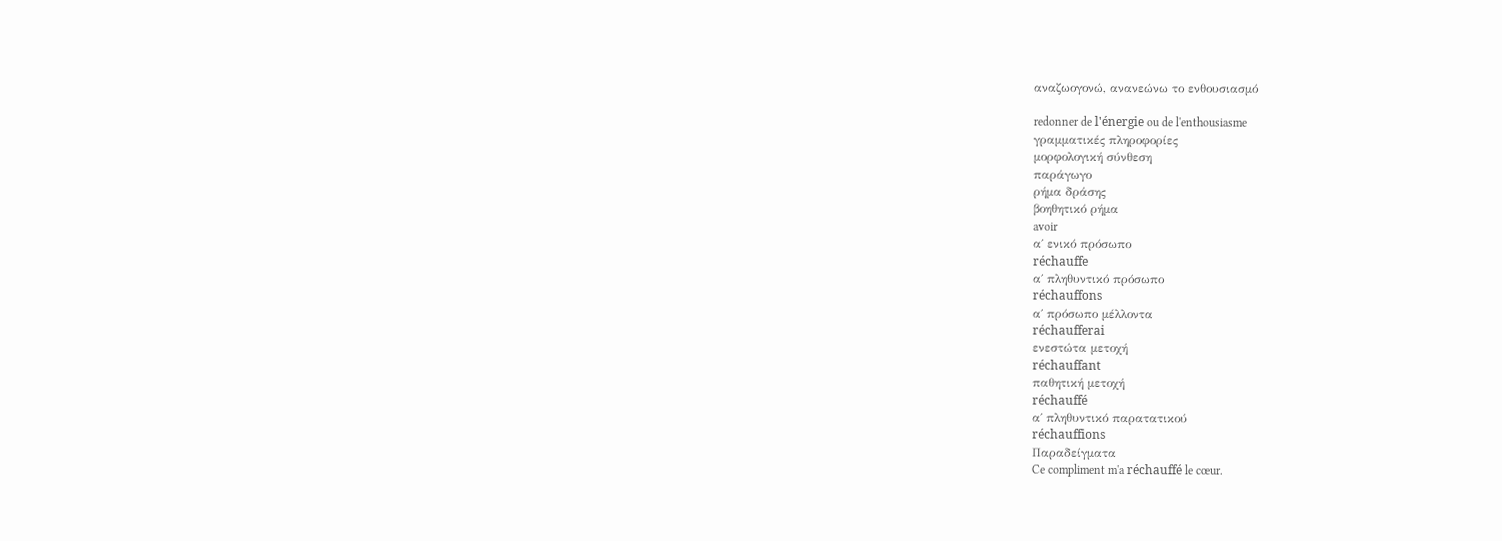αναζωογονώ, ανανεώνω το ενθουσιασμό

redonner de l'énergie ou de l'enthousiasme
γραμματικές πληροφορίες
μορφολογική σύνθεση
παράγωγο
ρήμα δράσης
βοηθητικό ρήμα
avoir
α΄ ενικό πρόσωπο
réchauffe
α΄ πληθυντικό πρόσωπο
réchauffons
α΄ πρόσωπο μέλλοντα
réchaufferai
ενεστώτα μετοχή
réchauffant
παθητική μετοχή
réchauffé
α΄ πληθυντικό παρατατικού
réchauffions
Παραδείγματα
Ce compliment m'a réchauffé le cœur.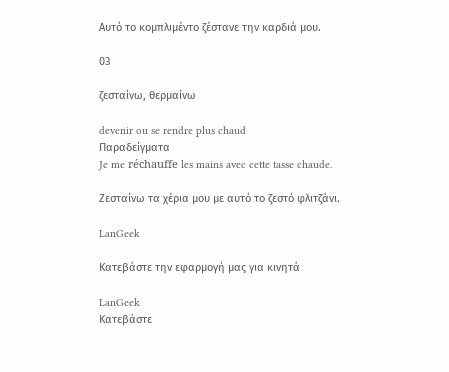Αυτό το κομπλιμέντο ζέστανε την καρδιά μου.

03

ζεσταίνω, θερμαίνω

devenir ou se rendre plus chaud
Παραδείγματα
Je me réchauffe les mains avec cette tasse chaude.

Ζεσταίνω τα χέρια μου με αυτό το ζεστό φλιτζάνι.

LanGeek

Κατεβάστε την εφαρμογή μας για κινητά

LanGeek
Κατεβάστε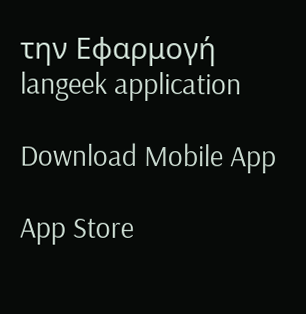την Εφαρμογή
langeek application

Download Mobile App

App Store